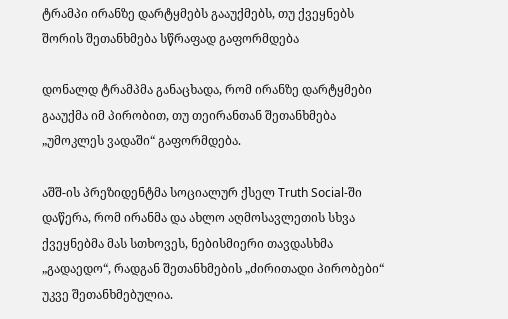ტრამპი ირანზე დარტყმებს გააუქმებს, თუ ქვეყნებს შორის შეთანხმება სწრაფად გაფორმდება

დონალდ ტრამპმა განაცხადა, რომ ირანზე დარტყმები გააუქმა იმ პირობით, თუ თეირანთან შეთანხმება „უმოკლეს ვადაში“ გაფორმდება.

აშშ-ის პრეზიდენტმა სოციალურ ქსელ Truth Social-ში დაწერა, რომ ირანმა და ახლო აღმოსავლეთის სხვა ქვეყნებმა მას სთხოვეს, ნებისმიერი თავდასხმა „გადაედო“, რადგან შეთანხმების „ძირითადი პირობები“ უკვე შეთანხმებულია.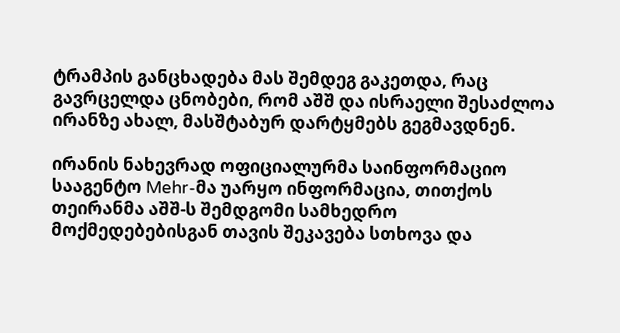ტრამპის განცხადება მას შემდეგ გაკეთდა, რაც გავრცელდა ცნობები, რომ აშშ და ისრაელი შესაძლოა ირანზე ახალ, მასშტაბურ დარტყმებს გეგმავდნენ.

ირანის ნახევრად ოფიციალურმა საინფორმაციო სააგენტო Mehr-მა უარყო ინფორმაცია, თითქოს თეირანმა აშშ-ს შემდგომი სამხედრო მოქმედებებისგან თავის შეკავება სთხოვა და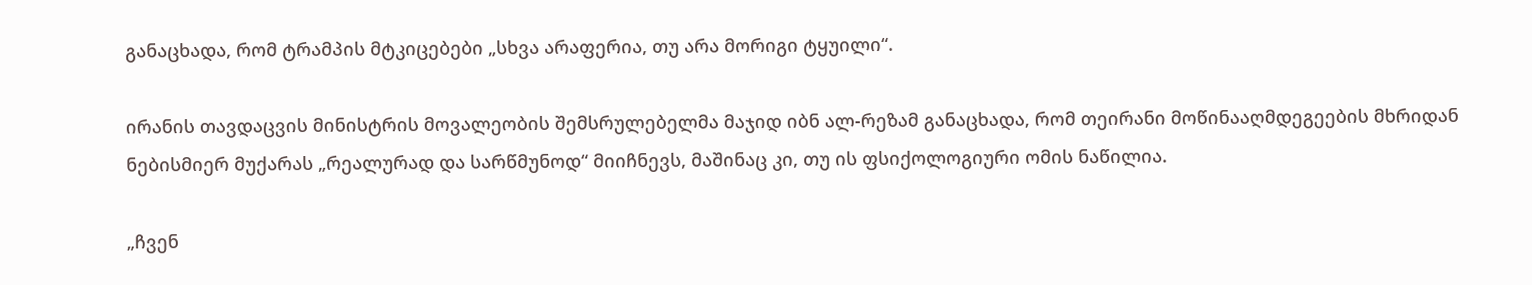განაცხადა, რომ ტრამპის მტკიცებები „სხვა არაფერია, თუ არა მორიგი ტყუილი“.

ირანის თავდაცვის მინისტრის მოვალეობის შემსრულებელმა მაჯიდ იბნ ალ-რეზამ განაცხადა, რომ თეირანი მოწინააღმდეგეების მხრიდან ნებისმიერ მუქარას „რეალურად და სარწმუნოდ“ მიიჩნევს, მაშინაც კი, თუ ის ფსიქოლოგიური ომის ნაწილია.

„ჩვენ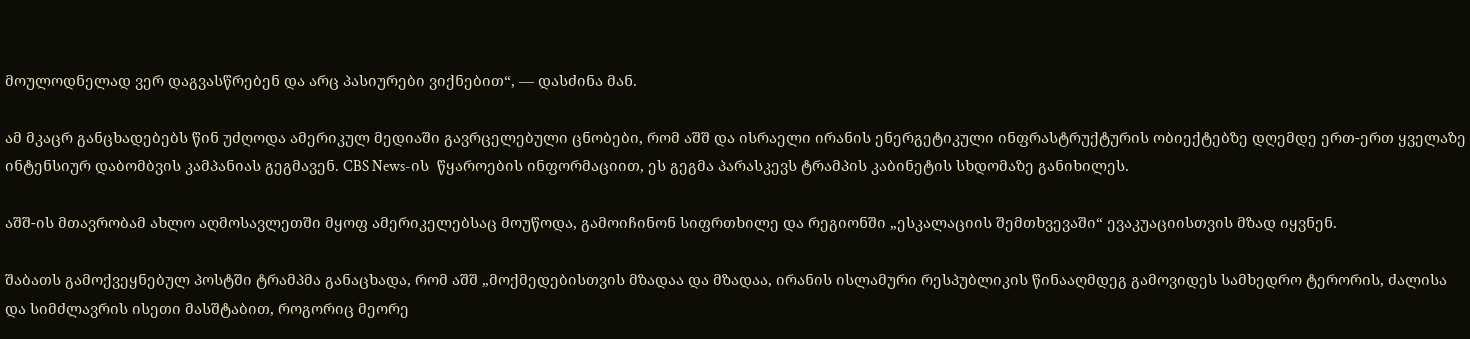მოულოდნელად ვერ დაგვასწრებენ და არც პასიურები ვიქნებით“, — დასძინა მან.

ამ მკაცრ განცხადებებს წინ უძღოდა ამერიკულ მედიაში გავრცელებული ცნობები, რომ აშშ და ისრაელი ირანის ენერგეტიკული ინფრასტრუქტურის ობიექტებზე დღემდე ერთ-ერთ ყველაზე ინტენსიურ დაბომბვის კამპანიას გეგმავენ. CBS News-ის  წყაროების ინფორმაციით, ეს გეგმა პარასკევს ტრამპის კაბინეტის სხდომაზე განიხილეს.

აშშ-ის მთავრობამ ახლო აღმოსავლეთში მყოფ ამერიკელებსაც მოუწოდა, გამოიჩინონ სიფრთხილე და რეგიონში „ესკალაციის შემთხვევაში“ ევაკუაციისთვის მზად იყვნენ.

შაბათს გამოქვეყნებულ პოსტში ტრამპმა განაცხადა, რომ აშშ „მოქმედებისთვის მზადაა და მზადაა, ირანის ისლამური რესპუბლიკის წინააღმდეგ გამოვიდეს სამხედრო ტერორის, ძალისა და სიმძლავრის ისეთი მასშტაბით, როგორიც მეორე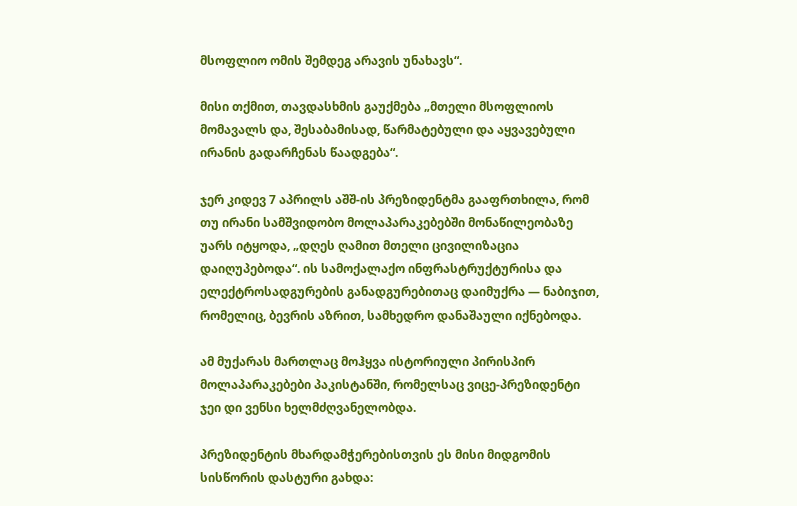მსოფლიო ომის შემდეგ არავის უნახავს“.

მისი თქმით, თავდასხმის გაუქმება „მთელი მსოფლიოს მომავალს და, შესაბამისად, წარმატებული და აყვავებული ირანის გადარჩენას წაადგება“.

ჯერ კიდევ 7 აპრილს აშშ-ის პრეზიდენტმა გააფრთხილა, რომ თუ ირანი სამშვიდობო მოლაპარაკებებში მონაწილეობაზე უარს იტყოდა, „დღეს ღამით მთელი ცივილიზაცია დაიღუპებოდა“. ის სამოქალაქო ინფრასტრუქტურისა და ელექტროსადგურების განადგურებითაც დაიმუქრა — ნაბიჯით, რომელიც, ბევრის აზრით, სამხედრო დანაშაული იქნებოდა.

ამ მუქარას მართლაც მოჰყვა ისტორიული პირისპირ მოლაპარაკებები პაკისტანში, რომელსაც ვიცე-პრეზიდენტი ჯეი დი ვენსი ხელმძღვანელობდა.

პრეზიდენტის მხარდამჭერებისთვის ეს მისი მიდგომის სისწორის დასტური გახდა: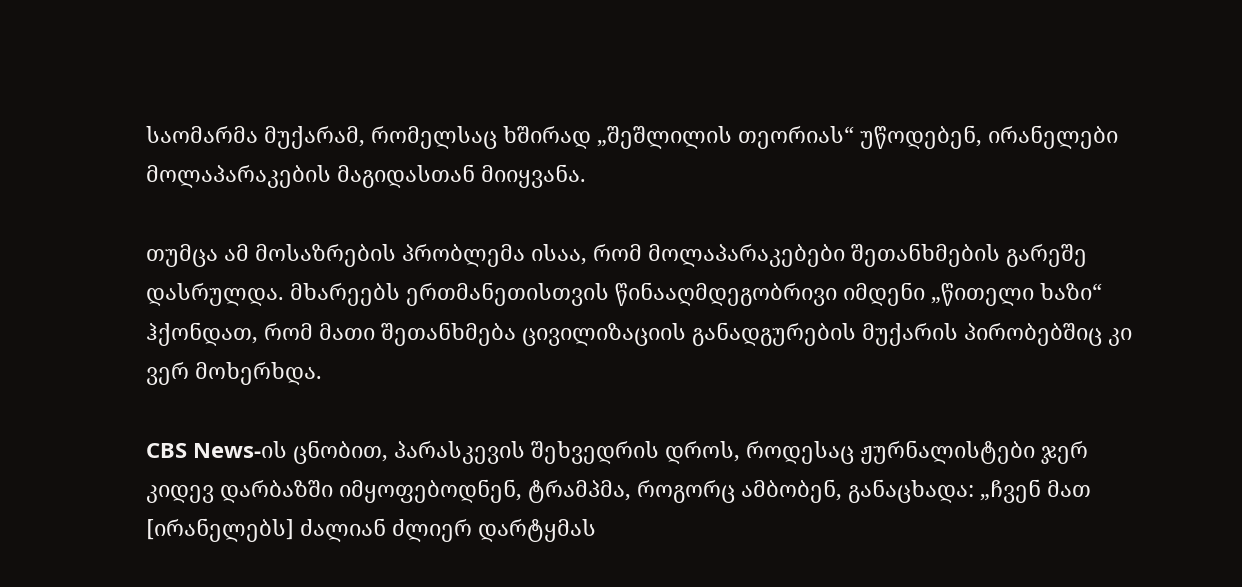საომარმა მუქარამ, რომელსაც ხშირად „შეშლილის თეორიას“ უწოდებენ, ირანელები მოლაპარაკების მაგიდასთან მიიყვანა.

თუმცა ამ მოსაზრების პრობლემა ისაა, რომ მოლაპარაკებები შეთანხმების გარეშე დასრულდა. მხარეებს ერთმანეთისთვის წინააღმდეგობრივი იმდენი „წითელი ხაზი“ ჰქონდათ, რომ მათი შეთანხმება ცივილიზაციის განადგურების მუქარის პირობებშიც კი ვერ მოხერხდა.

CBS News-ის ცნობით, პარასკევის შეხვედრის დროს, როდესაც ჟურნალისტები ჯერ კიდევ დარბაზში იმყოფებოდნენ, ტრამპმა, როგორც ამბობენ, განაცხადა: „ჩვენ მათ [ირანელებს] ძალიან ძლიერ დარტყმას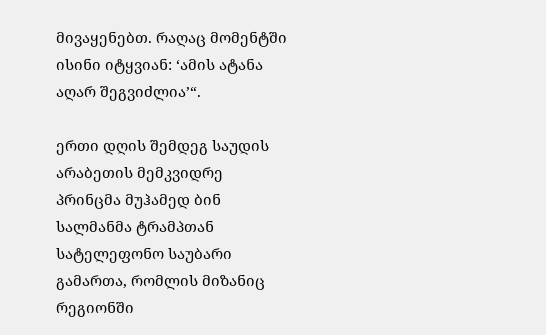მივაყენებთ. რაღაც მომენტში ისინი იტყვიან: ‘ამის ატანა აღარ შეგვიძლია’“.

ერთი დღის შემდეგ საუდის არაბეთის მემკვიდრე პრინცმა მუჰამედ ბინ სალმანმა ტრამპთან სატელეფონო საუბარი გამართა, რომლის მიზანიც რეგიონში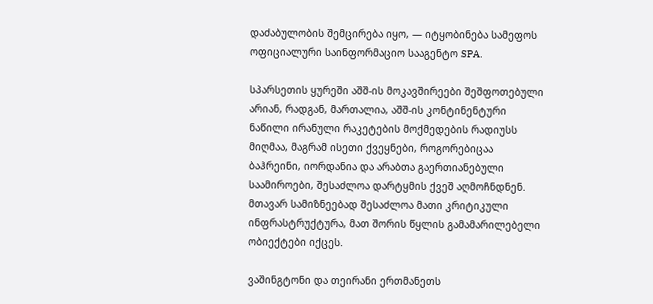დაძაბულობის შემცირება იყო, — იტყობინება სამეფოს ოფიციალური საინფორმაციო სააგენტო SPA.

სპარსეთის ყურეში აშშ-ის მოკავშირეები შეშფოთებული არიან, რადგან, მართალია, აშშ-ის კონტინენტური ნაწილი ირანული რაკეტების მოქმედების რადიუსს მიღმაა, მაგრამ ისეთი ქვეყნები, როგორებიცაა ბაჰრეინი, იორდანია და არაბთა გაერთიანებული საამიროები, შესაძლოა დარტყმის ქვეშ აღმოჩნდნენ. მთავარ სამიზნეებად შესაძლოა მათი კრიტიკული ინფრასტრუქტურა, მათ შორის წყლის გამამარილებელი ობიექტები იქცეს.

ვაშინგტონი და თეირანი ერთმანეთს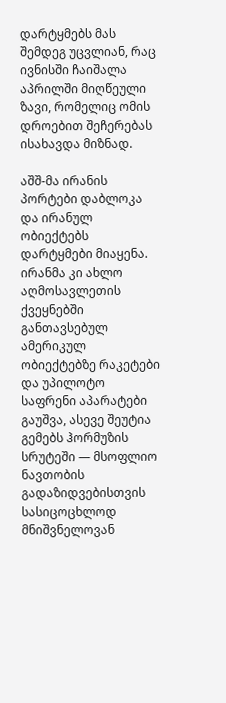დარტყმებს მას შემდეგ უცვლიან, რაც ივნისში ჩაიშალა აპრილში მიღწეული ზავი, რომელიც ომის დროებით შეჩერებას ისახავდა მიზნად.

აშშ-მა ირანის პორტები დაბლოკა და ირანულ ობიექტებს დარტყმები მიაყენა. ირანმა კი ახლო აღმოსავლეთის ქვეყნებში განთავსებულ ამერიკულ ობიექტებზე რაკეტები და უპილოტო საფრენი აპარატები გაუშვა, ასევე შეუტია გემებს ჰორმუზის სრუტეში — მსოფლიო ნავთობის გადაზიდვებისთვის სასიცოცხლოდ მნიშვნელოვან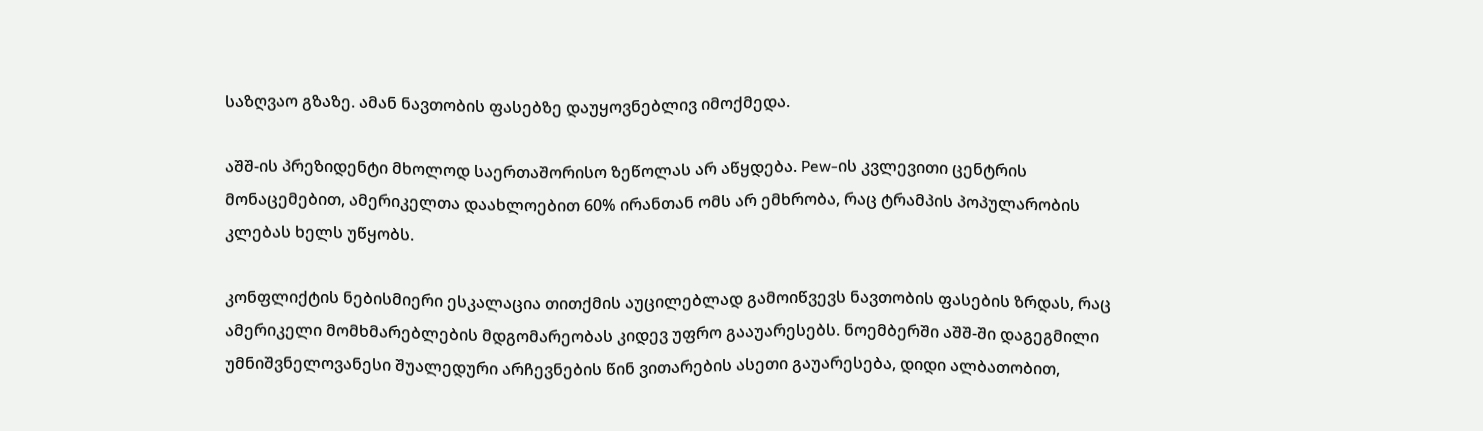საზღვაო გზაზე. ამან ნავთობის ფასებზე დაუყოვნებლივ იმოქმედა.

აშშ-ის პრეზიდენტი მხოლოდ საერთაშორისო ზეწოლას არ აწყდება. Pew-ის კვლევითი ცენტრის მონაცემებით, ამერიკელთა დაახლოებით 60% ირანთან ომს არ ემხრობა, რაც ტრამპის პოპულარობის კლებას ხელს უწყობს.

კონფლიქტის ნებისმიერი ესკალაცია თითქმის აუცილებლად გამოიწვევს ნავთობის ფასების ზრდას, რაც ამერიკელი მომხმარებლების მდგომარეობას კიდევ უფრო გააუარესებს. ნოემბერში აშშ-ში დაგეგმილი უმნიშვნელოვანესი შუალედური არჩევნების წინ ვითარების ასეთი გაუარესება, დიდი ალბათობით,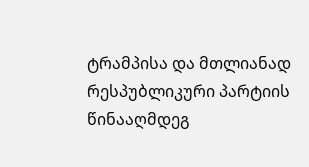ტრამპისა და მთლიანად რესპუბლიკური პარტიის წინააღმდეგ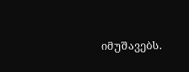იმუშავებს.